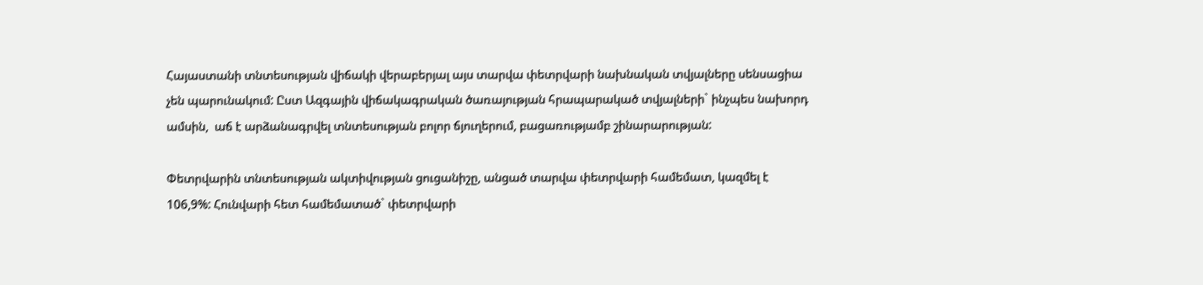Հայաստանի տնտեսության վիճակի վերաբերյալ այս տարվա փետրվարի նախնական տվյալները սենսացիա չեն պարունակում: Ըստ Ազգային վիճակագրական ծառայության հրապարակած տվյալների` ինչպես նախորդ ամսին,  աճ է արձանագրվել տնտեսության բոլոր ճյուղերում, բացառությամբ շինարարության:

Փետրվարին տնտեսության ակտիվության ցուցանիշը, անցած տարվա փետրվարի համեմատ, կազմել է 106,9%: Հունվարի հետ համեմատած` փետրվարի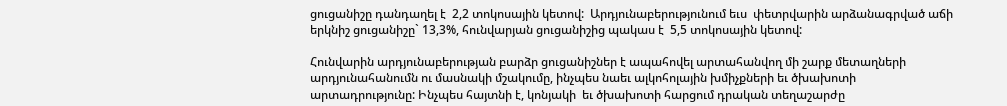ցուցանիշը դանդաղել է  2,2 տոկոսային կետով:  Արդյունաբերությունում եւս  փետրվարին արձանագրված աճի երկնիշ ցուցանիշը` 13,3%, հունվարյան ցուցանիշից պակաս է  5,5 տոկոսային կետով:

Հունվարին արդյունաբերության բարձր ցուցանիշներ է ապահովել արտահանվող մի շարք մետաղների  արդյունահանումն ու մասնակի մշակումը, ինչպես նաեւ ալկոհոլային խմիչքների եւ ծխախոտի արտադրությունը: Ինչպես հայտնի է, կոնյակի  եւ ծխախոտի հարցում դրական տեղաշարժը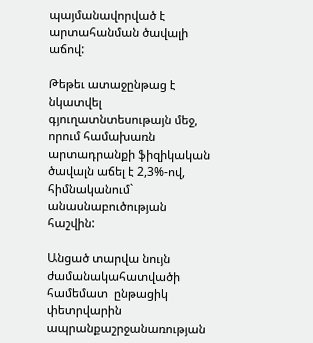պայմանավորված է  արտահանման ծավալի աճով:

Թեթեւ ատաջընթաց է նկատվել գյուղատնտեսութայն մեջ, որում համախառն արտադրանքի ֆիզիկական ծավալն աճել է 2,3%-ով, հիմնականում` անասնաբուծության հաշվին:

Անցած տարվա նույն ժամանակահատվածի համեմատ  ընթացիկ փետրվարին ապրանքաշրջանառության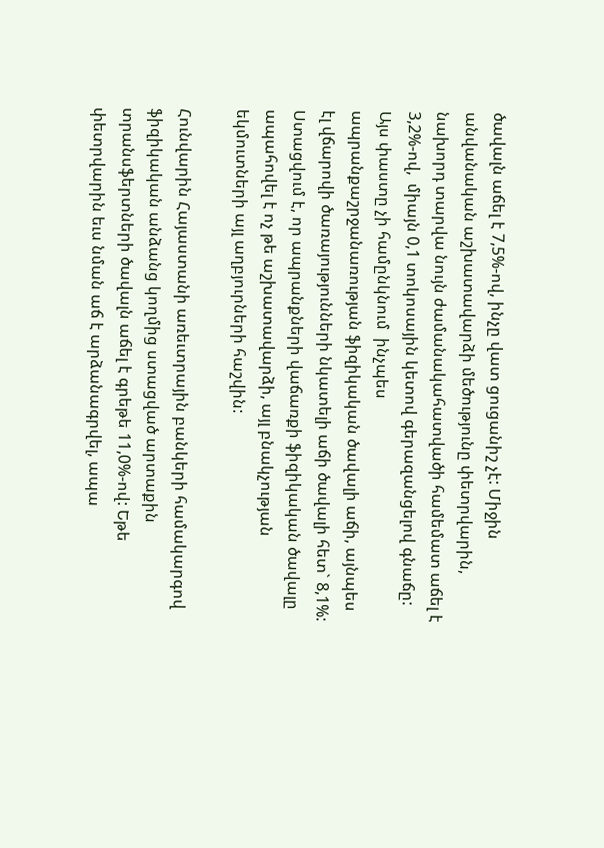ծավալն աճել է 7,5%-ով, ինչը վատ ցուցանիշ չէ: Միջին անվանական աշխատավարձի մեծությունը փետրվարին, նախորդ տարվա նույն ժամանակահատվածի համեմատ աճել է 3,2%-ով,  միայն 0,1 տոկոսային կետով գերազանցելով գնաճը: Այս փաստը չի համընկնում  ինչպես ապրանքաշրջանառության ֆիզիկական ծավալի աճի, այնպես էլ վճարովի ծառայությունների նկատելի աճի ծավալի հետ` 8,1%: Ստացվում է, որ ապրանքների վաճառքի ֆիզիկական ծավալը ապահովել է ոչ թե աշխատավարձի, այլ բնակչության եկմուտների այլ աղբյուրների հաշվին:

Հունվարին Հայաստանի առեւտրային բանկերի համակարգով ֆիզիկական անձանց կողմից ստացված արտաքին տրանսֆերտների ծավալն աճել է գրեթե 11,0%-ով: Եթե փետրվարին եւս նման աճ է արձանագրվել, ապա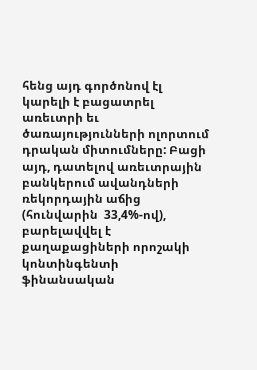հենց այդ գործոնով էլ կարելի է բացատրել առեւտրի եւ ծառայությունների ոլորտում դրական միտումները: Բացի այդ, դատելով առեւտրային բանկերում ավանդների ռեկորդային աճից (հունվարին  33,4%-ով), բարելավվել է քաղաքացիների որոշակի կոնտինգենտի ֆինանսական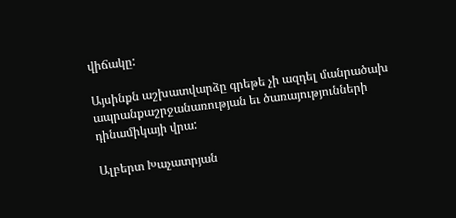վիճակը:

Այսինքն աշխատվարձը գրեթե չի ազդել մանրածախ ապրանքաշրջանառության եւ ծառայությունների դինամիկայի վրա:

Ալբերտ Խաչատրյան